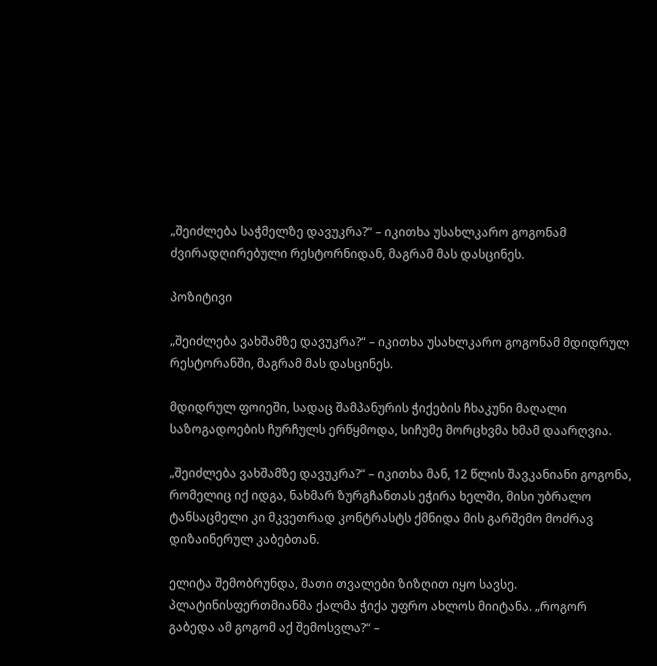„შეიძლება საჭმელზე დავუკრა?“ – იკითხა უსახლკარო გოგონამ ძვირადღირებული რესტორნიდან, მაგრამ მას დასცინეს.

პოზიტივი

„შეიძლება ვახშამზე დავუკრა?“ – იკითხა უსახლკარო გოგონამ მდიდრულ რესტორანში, მაგრამ მას დასცინეს.

მდიდრულ ფოიეში, სადაც შამპანურის ჭიქების ჩხაკუნი მაღალი საზოგადოების ჩურჩულს ერწყმოდა, სიჩუმე მორცხვმა ხმამ დაარღვია.

„შეიძლება ვახშამზე დავუკრა?“ – იკითხა მან, 12 წლის შავკანიანი გოგონა, რომელიც იქ იდგა, ნახმარ ზურგჩანთას ეჭირა ხელში, მისი უბრალო ტანსაცმელი კი მკვეთრად კონტრასტს ქმნიდა მის გარშემო მოძრავ დიზაინერულ კაბებთან.

ელიტა შემობრუნდა, მათი თვალები ზიზღით იყო სავსე. პლატინისფერთმიანმა ქალმა ჭიქა უფრო ახლოს მიიტანა. „როგორ გაბედა ამ გოგომ აქ შემოსვლა?“ –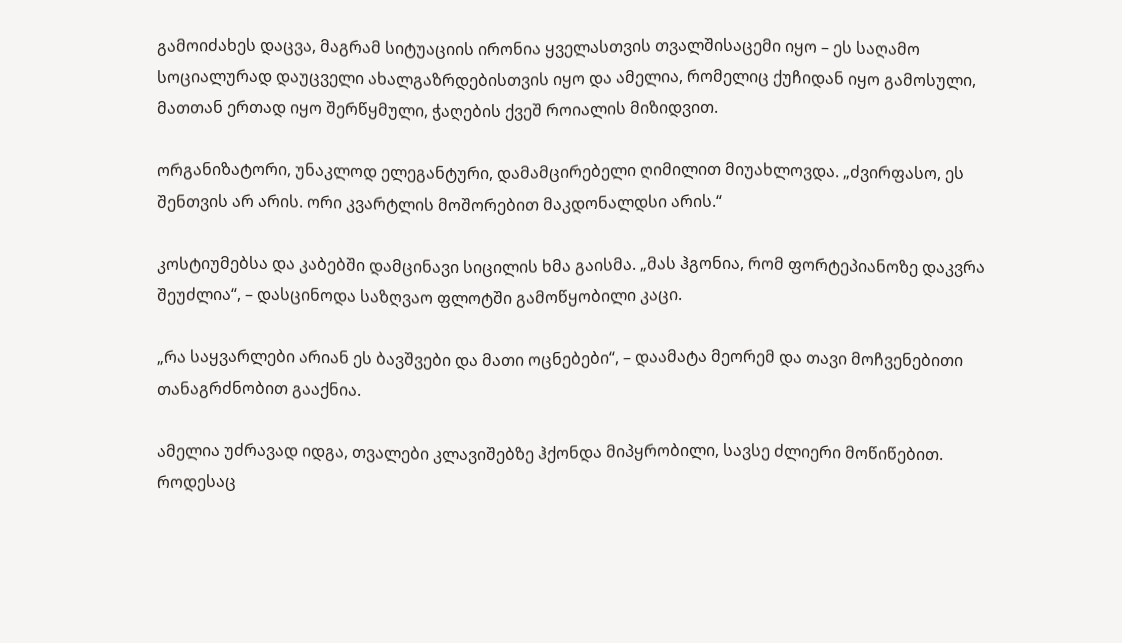გამოიძახეს დაცვა, მაგრამ სიტუაციის ირონია ყველასთვის თვალშისაცემი იყო – ეს საღამო სოციალურად დაუცველი ახალგაზრდებისთვის იყო და ამელია, რომელიც ქუჩიდან იყო გამოსული, მათთან ერთად იყო შერწყმული, ჭაღების ქვეშ როიალის მიზიდვით.

ორგანიზატორი, უნაკლოდ ელეგანტური, დამამცირებელი ღიმილით მიუახლოვდა. „ძვირფასო, ეს შენთვის არ არის. ორი კვარტლის მოშორებით მაკდონალდსი არის.“

კოსტიუმებსა და კაბებში დამცინავი სიცილის ხმა გაისმა. „მას ჰგონია, რომ ფორტეპიანოზე დაკვრა შეუძლია“, – დასცინოდა საზღვაო ფლოტში გამოწყობილი კაცი.

„რა საყვარლები არიან ეს ბავშვები და მათი ოცნებები“, – დაამატა მეორემ და თავი მოჩვენებითი თანაგრძნობით გააქნია.

ამელია უძრავად იდგა, თვალები კლავიშებზე ჰქონდა მიპყრობილი, სავსე ძლიერი მოწიწებით. როდესაც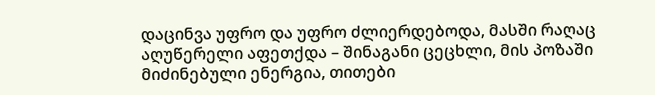დაცინვა უფრო და უფრო ძლიერდებოდა, მასში რაღაც აღუწერელი აფეთქდა – შინაგანი ცეცხლი, მის პოზაში მიძინებული ენერგია, თითები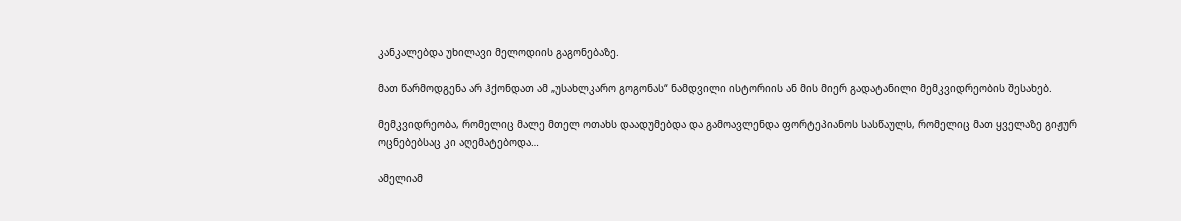კანკალებდა უხილავი მელოდიის გაგონებაზე.

მათ წარმოდგენა არ ჰქონდათ ამ „უსახლკარო გოგონას“ ნამდვილი ისტორიის ან მის მიერ გადატანილი მემკვიდრეობის შესახებ.

მემკვიდრეობა, რომელიც მალე მთელ ოთახს დაადუმებდა და გამოავლენდა ფორტეპიანოს სასწაულს, რომელიც მათ ყველაზე გიჟურ ოცნებებსაც კი აღემატებოდა…

ამელიამ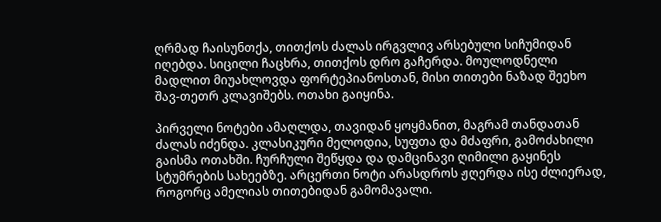ღრმად ჩაისუნთქა, თითქოს ძალას ირგვლივ არსებული სიჩუმიდან იღებდა. სიცილი ჩაცხრა, თითქოს დრო გაჩერდა. მოულოდნელი მადლით მიუახლოვდა ფორტეპიანოსთან, მისი თითები ნაზად შეეხო შავ-თეთრ კლავიშებს. ოთახი გაიყინა.

პირველი ნოტები ამაღლდა, თავიდან ყოყმანით, მაგრამ თანდათან ძალას იძენდა. კლასიკური მელოდია, სუფთა და მძაფრი, გამოძახილი გაისმა ოთახში. ჩურჩული შეწყდა და დამცინავი ღიმილი გაყინეს სტუმრების სახეებზე. არცერთი ნოტი არასდროს ჟღერდა ისე ძლიერად, როგორც ამელიას თითებიდან გამომავალი.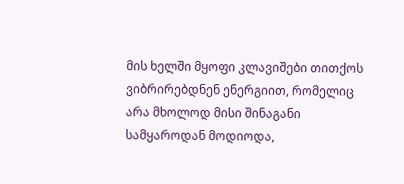მის ხელში მყოფი კლავიშები თითქოს ვიბრირებდნენ ენერგიით, რომელიც არა მხოლოდ მისი შინაგანი სამყაროდან მოდიოდა,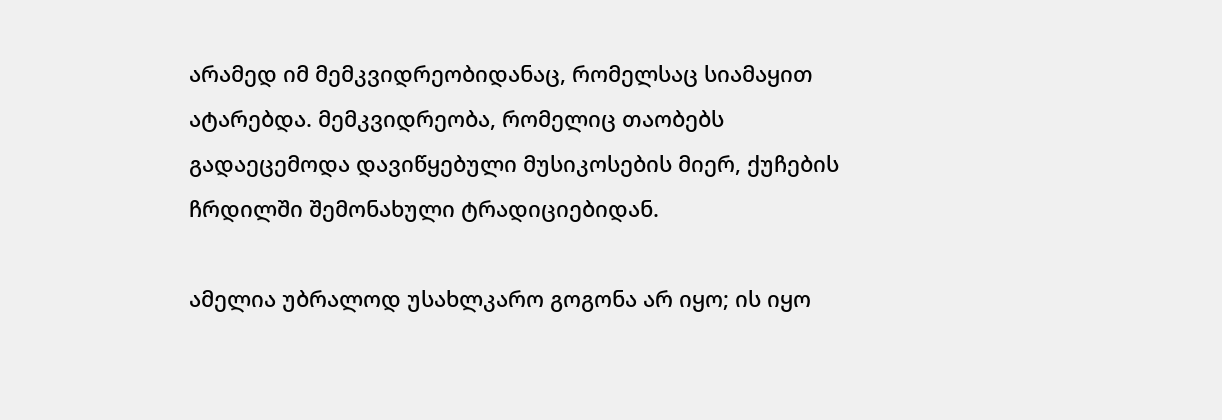არამედ იმ მემკვიდრეობიდანაც, რომელსაც სიამაყით ატარებდა. მემკვიდრეობა, რომელიც თაობებს გადაეცემოდა დავიწყებული მუსიკოსების მიერ, ქუჩების ჩრდილში შემონახული ტრადიციებიდან.

ამელია უბრალოდ უსახლკარო გოგონა არ იყო; ის იყო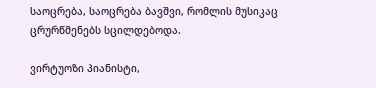საოცრება, საოცრება ბავშვი, რომლის მუსიკაც ცრურწმენებს სცილდებოდა.

ვირტუოზი პიანისტი,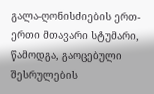გალა-ღონისძიების ერთ-ერთი მთავარი სტუმარი, წამოდგა, გაოცებული შესრულების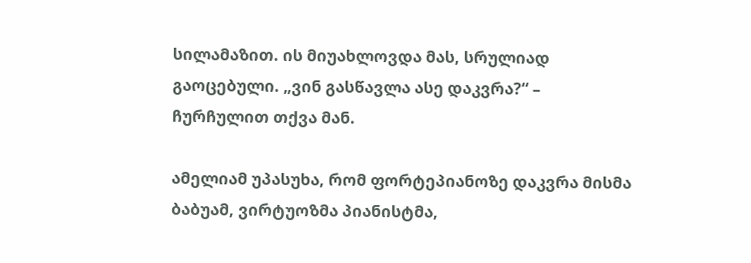სილამაზით. ის მიუახლოვდა მას, სრულიად გაოცებული. „ვინ გასწავლა ასე დაკვრა?“ – ჩურჩულით თქვა მან.

ამელიამ უპასუხა, რომ ფორტეპიანოზე დაკვრა მისმა ბაბუამ, ვირტუოზმა პიანისტმა,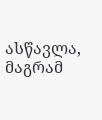ასწავლა, მაგრამ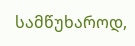სამწუხაროდ,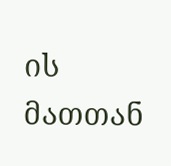ის მათთან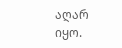აღარ იყო.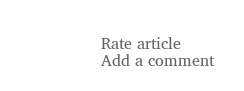Rate article
Add a comment